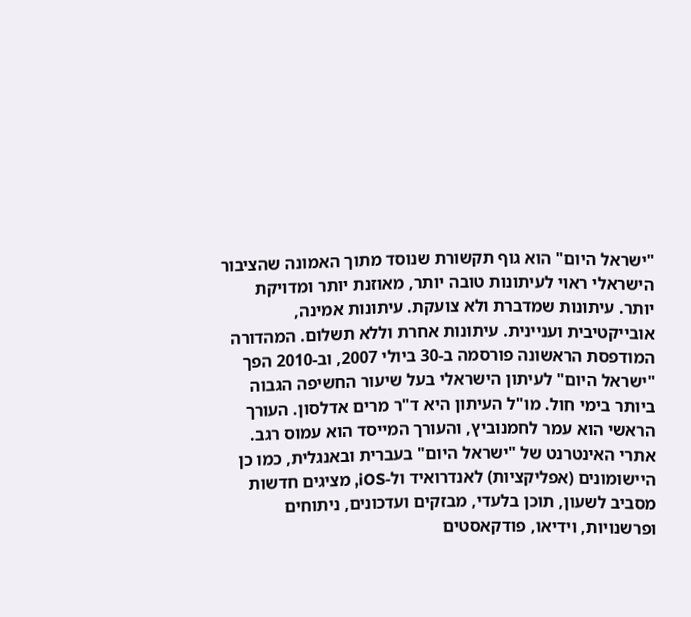"ישראל היום" הוא גוף תקשורת שנוסד מתוך האמונה שהציבור הישראלי ראוי לעיתונות טובה יותר, מאוזנת יותר ומדויקת יותר. עיתונות שמדברת ולא צועקת. עיתונות אמינה, אובייקטיבית ועניינית. עיתונות אחרת וללא תשלום. המהדורה המודפסת הראשונה פורסמה ב-30 ביולי 2007, וב-2010 הפך "ישראל היום" לעיתון הישראלי בעל שיעור החשיפה הגבוה ביותר בימי חול. מו"ל העיתון היא ד"ר מרים אדלסון. העורך הראשי הוא עמר לחמנוביץ, והעורך המייסד הוא עמוס רגב. אתרי האינטרנט של "ישראל היום" בעברית ובאנגלית, כמו כן היישומונים (אפליקציות) לאנדרואיד ול-iOS, מציגים חדשות מסביב לשעון, תוכן בלעדי, מבזקים ועדכונים, ניתוחים ופרשנויות, וידיאו, פודקאסטים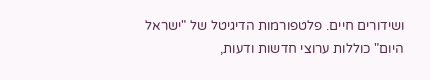ושידורים חיים. פלטפורמות הדיגיטל של "ישראל היום" כוללות ערוצי חדשות ודעות,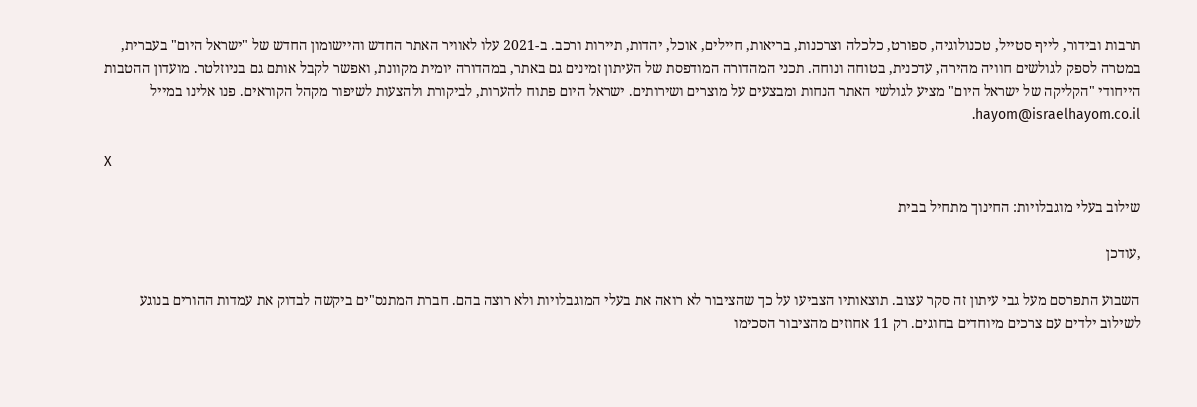תרבות ובידור, לייף סטייל, טכנולוגיה, ספורט, כלכלה וצרכנות, בריאות, חיילים, אוכל, יהדות, תיירות ורכב. ב-2021 עלו לאוויר האתר החדש והיישומון החדש של "ישראל היום" בעברית, במטרה לספק לגולשים חוויה מהירה, עדכנית, בטוחה ונוחה. תכני המהדורה המודפסת של העיתון זמינים גם באתר, במהדורה יומית מקוונת, ואפשר לקבל אותם גם בניוזלטר. מועדון ההטבות הייחודי "הקליקה של ישראל היום" מציע לגולשי האתר הנחות ומבצעים על מוצרים ושירותים. ישראל היום פתוח להערות, לביקורת ולהצעות לשיפור מקהל הקוראים. פנו אלינו במייל hayom@israelhayom.co.il.

X

שילוב בעלי מוגבלויות: החינוך מתחיל בבית

,עודכן

השבוע התפרסם מעל גבי עיתון זה סקר עצוב. תוצאותיו הצביעו על כך שהציבור לא רואה את בעלי המוגבלויות ולא רוצה בהם. חברת המתנס"ים ביקשה לבדוק את עמדות ההורים בנוגע לשילוב ילדים עם צרכים מיוחדים בחוגים. רק 11 אחוזים מהציבור הסכימו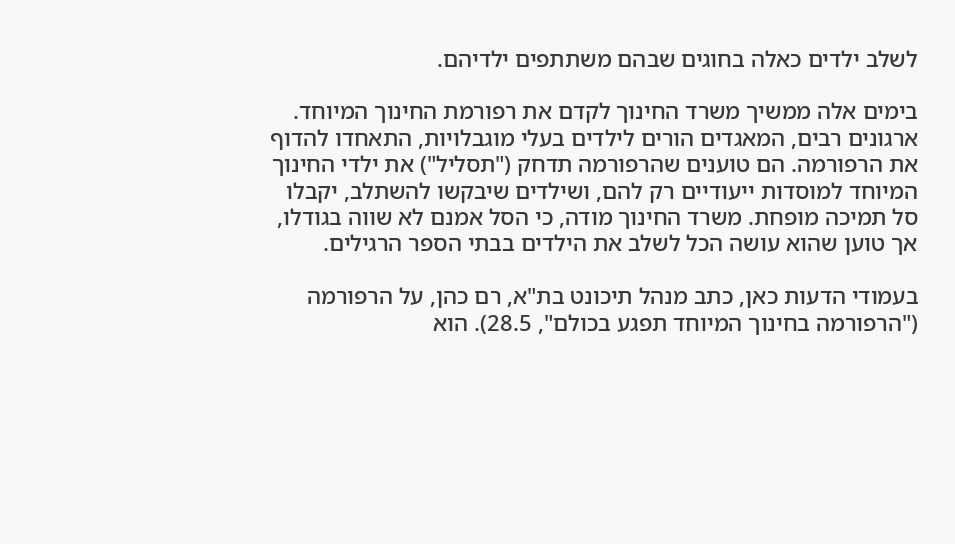לשלב ילדים כאלה בחוגים שבהם משתתפים ילדיהם.

בימים אלה ממשיך משרד החינוך לקדם את רפורמת החינוך המיוחד. ארגונים רבים, המאגדים הורים לילדים בעלי מוגבלויות, התאחדו להדוף את הרפורמה. הם טוענים שהרפורמה תדחק ("תסליל") את ילדי החינוך המיוחד למוסדות ייעודיים רק להם, ושילדים שיבקשו להשתלב, יקבלו סל תמיכה מופחת. משרד החינוך מודה, כי הסל אמנם לא שווה בגודלו, אך טוען שהוא עושה הכל לשלב את הילדים בבתי הספר הרגילים.

בעמודי הדעות כאן, כתב מנהל תיכונט בת"א, רם כהן, על הרפורמה ("הרפורמה בחינוך המיוחד תפגע בכולם", 28.5). הוא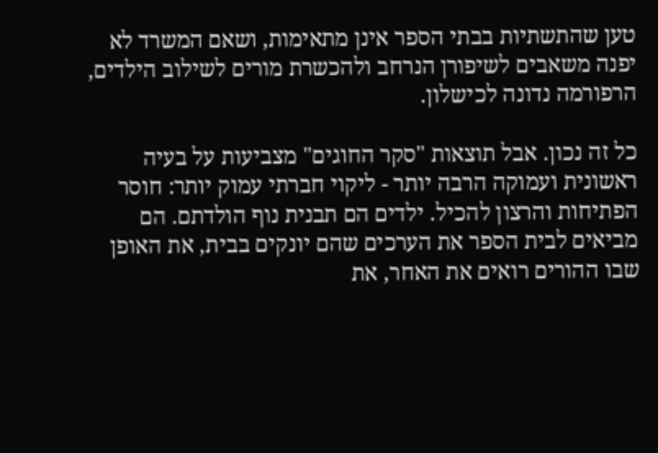טען שהתשתיות בבתי הספר אינן מתאימות, ושאם המשרד לא יפנה משאבים לשיפורן הנרחב ולהכשרת מורים לשילוב הילדים, הרפורמה נדונה לכישלון.

כל זה נכון. אבל תוצאות "סקר החוגים" מצביעות על בעיה ראשונית ועמוקה הרבה יותר - ליקוי חברתי עמוק יותר: חוסר הפתיחות והרצון להכיל. ילדים הם תבנית נוף הולדתם. הם מביאים לבית הספר את הערכים שהם יונקים בבית, את האופן שבו ההורים רואים את האחר, את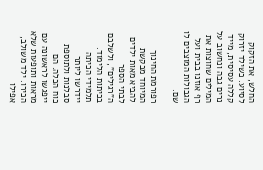החלש, את הזקוק לסיוע. כשילד יזרוק קללה עסיסית, מייד נרים גבה ונחשוב על המילים שחוצות את רף אוזנו בבית ועל הגבולות המוצבים לו שם.

רפורמת החינוך המיוחד מבקשת להביא מאות ילדים לבתי הספר ה"רגילים", ולשלבם בכיתות הלימוד. תלמידי הכיתה יידרשו ליותר סבלנות ולתוספת כוח הכלה. הם ייפגשו לראשונה עם מראות ותופעות שלא הכירו. ילד משולב, אפילו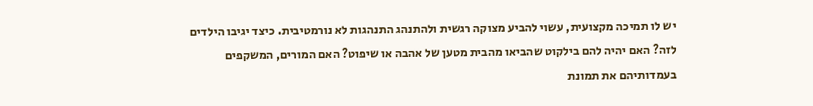יש לו תמיכה מקצועית, עשוי להביע מצוקה רגשית ולהתנהג התנהגות לא נורמטיבית. כיצד יגיבו הילדים לזה? האם יהיה להם בילקוט שהביאו מהבית מטען של אהבה או שיפוט? האם המורים, המשקפים בעמדותיהם את תמונת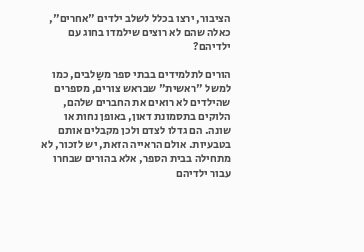הציבור, ירצו בכלל לשלב ילדים "אחרים", כאלה שהם לא רוצים שילמדו בחוג עם ילדיהם?

הורים לתלמידים בבתי ספר משַלבים, כמו למשל "ראשית" שבראש צורים, מספרים שהילדים לא רואים את החברים שלהם, הלוקים בתסמונת דאון, באופן נחות או שונה. הם גדלו לצדם ולכן מקבלים אותם בטבעיות. אולם הראייה הזאת, יש לזכור, לא מתחילה בבית הספר, אלא בהורים שבחרו עבור ילדיהם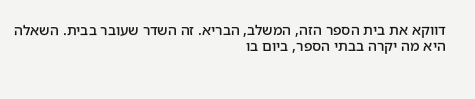דווקא את בית הספר הזה, המשלב, הבריא. זה השדר שעובר בבית. השאלה היא מה יקרה בבתי הספר, ביום בו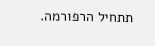תתחיל הרפורמה.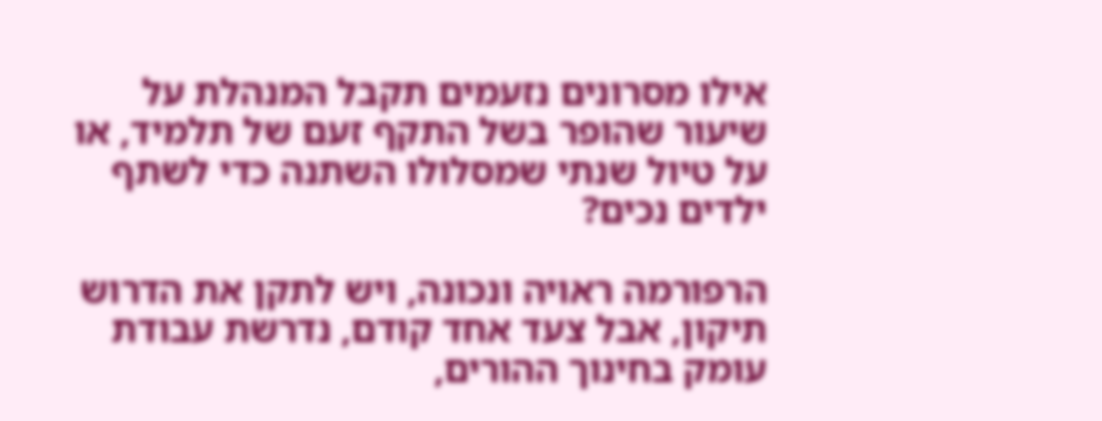אילו מסרונים נזעמים תקבל המנהלת על שיעור שהופר בשל התקף זעם של תלמיד, או על טיול שנתי שמסלולו השתנה כדי לשתף ילדים נכים?

הרפורמה ראויה ונכונה, ויש לתקן את הדרוש תיקון, אבל צעד אחד קודם, נדרשת עבודת עומק בחינוך ההורים,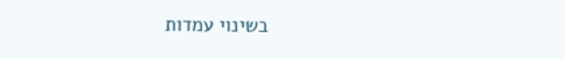בשינוי עמדות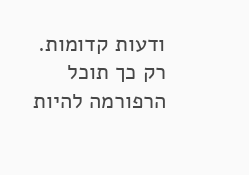ודעות קדומות. רק כך תוכל הרפורמה להיות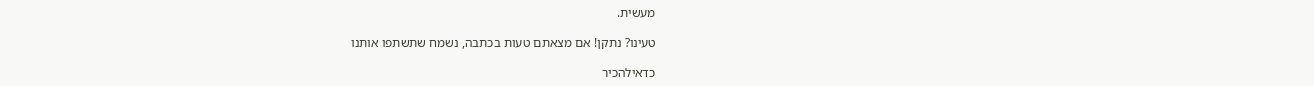מעשית.

טעינו? נתקן! אם מצאתם טעות בכתבה, נשמח שתשתפו אותנו

כדאילהכיר